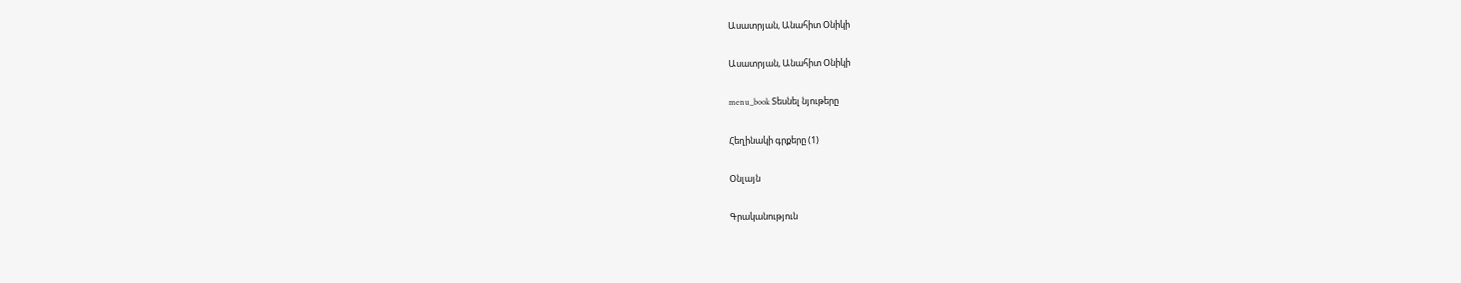Ասատրյան, Անահիտ Օնիկի

Ասատրյան, Անահիտ Օնիկի

menu_book Տեսնել նյութերը

Հեղինակի գրքերը (1)

Օնլայն

Գրականություն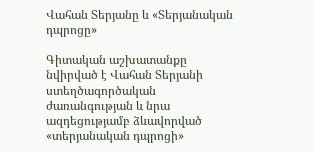Վահան Տերյանը և «Տերյանական դպրոցը»

Գիտական աշխատանքը նվիրված է Վահան Տերյանի ստեղծագործական ժառանգության և նրա ազդեցությամբ ձևավորված «տերյանական դպրոցի»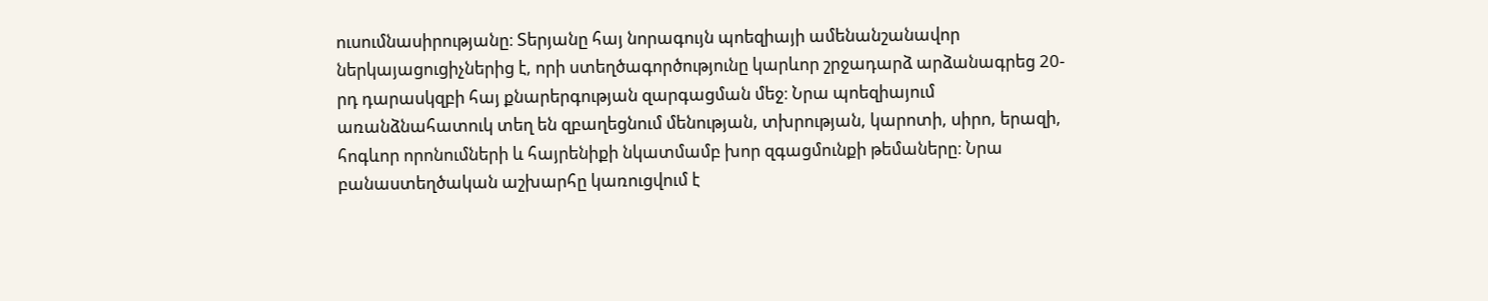ուսումնասիրությանը։ Տերյանը հայ նորագույն պոեզիայի ամենանշանավոր ներկայացուցիչներից է, որի ստեղծագործությունը կարևոր շրջադարձ արձանագրեց 20-րդ դարասկզբի հայ քնարերգության զարգացման մեջ։ Նրա պոեզիայում առանձնահատուկ տեղ են զբաղեցնում մենության, տխրության, կարոտի, սիրո, երազի, հոգևոր որոնումների և հայրենիքի նկատմամբ խոր զգացմունքի թեմաները։ Նրա բանաստեղծական աշխարհը կառուցվում է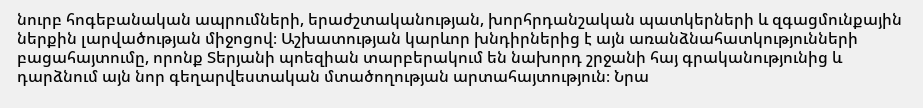նուրբ հոգեբանական ապրումների, երաժշտականության, խորհրդանշական պատկերների և զգացմունքային ներքին լարվածության միջոցով։ Աշխատության կարևոր խնդիրներից է այն առանձնահատկությունների բացահայտումը, որոնք Տերյանի պոեզիան տարբերակում են նախորդ շրջանի հայ գրականությունից և դարձնում այն նոր գեղարվեստական մտածողության արտահայտություն։ Նրա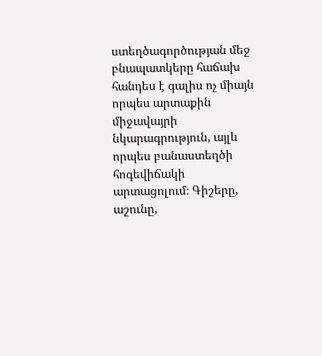ստեղծագործության մեջ բնապատկերը հաճախ հանդես է գալիս ոչ միայն որպես արտաքին միջավայրի նկարագրություն, այլև որպես բանաստեղծի հոգեվիճակի արտացոլում։ Գիշերը, աշունը,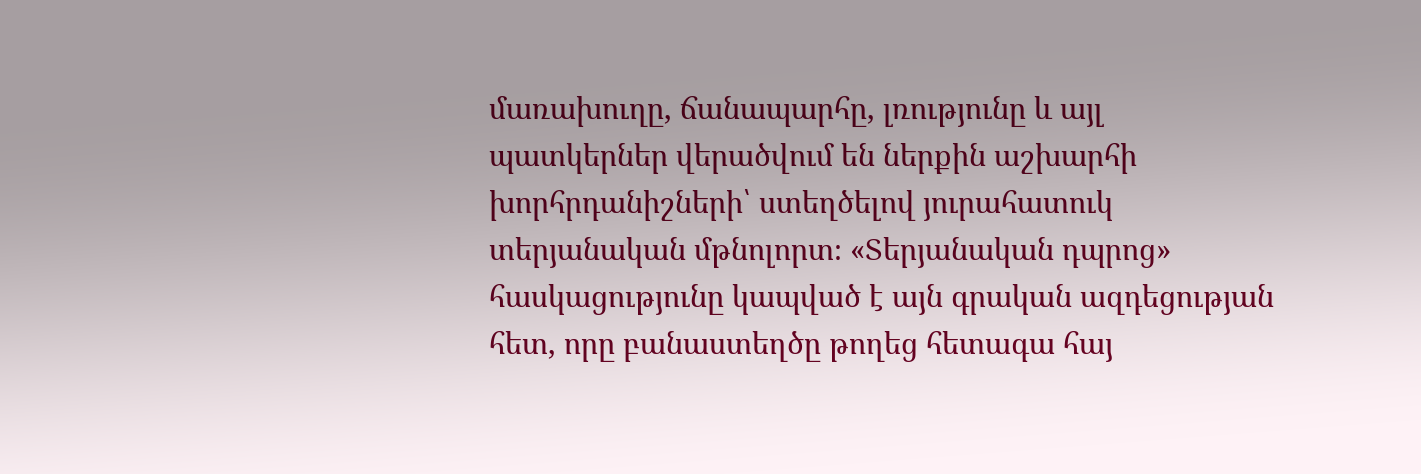մառախուղը, ճանապարհը, լռությունը և այլ պատկերներ վերածվում են ներքին աշխարհի խորհրդանիշների՝ ստեղծելով յուրահատուկ տերյանական մթնոլորտ։ «Տերյանական դպրոց» հասկացությունը կապված է այն գրական ազդեցության հետ, որը բանաստեղծը թողեց հետագա հայ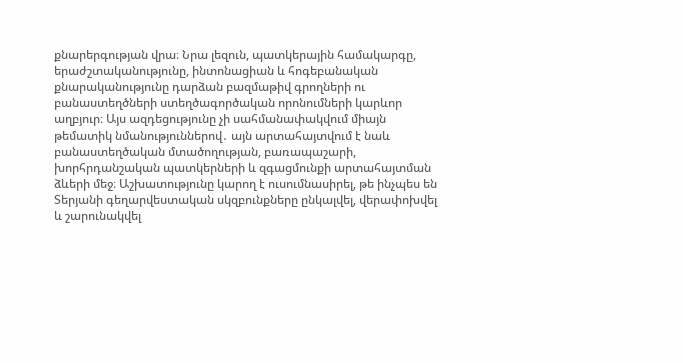քնարերգության վրա։ Նրա լեզուն, պատկերային համակարգը, երաժշտականությունը, ինտոնացիան և հոգեբանական քնարականությունը դարձան բազմաթիվ գրողների ու բանաստեղծների ստեղծագործական որոնումների կարևոր աղբյուր։ Այս ազդեցությունը չի սահմանափակվում միայն թեմատիկ նմանություններով․ այն արտահայտվում է նաև բանաստեղծական մտածողության, բառապաշարի, խորհրդանշական պատկերների և զգացմունքի արտահայտման ձևերի մեջ։ Աշխատությունը կարող է ուսումնասիրել, թե ինչպես են Տերյանի գեղարվեստական սկզբունքները ընկալվել, վերափոխվել և շարունակվել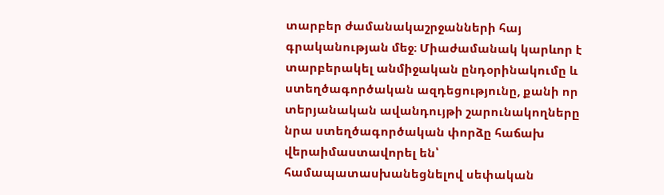տարբեր ժամանակաշրջանների հայ գրականության մեջ։ Միաժամանակ կարևոր է տարբերակել անմիջական ընդօրինակումը և ստեղծագործական ազդեցությունը, քանի որ տերյանական ավանդույթի շարունակողները նրա ստեղծագործական փորձը հաճախ վերաիմաստավորել են՝ համապատասխանեցնելով սեփական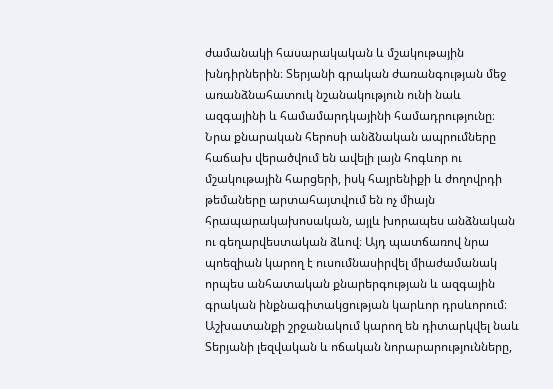ժամանակի հասարակական և մշակութային խնդիրներին։ Տերյանի գրական ժառանգության մեջ առանձնահատուկ նշանակություն ունի նաև ազգայինի և համամարդկայինի համադրությունը։ Նրա քնարական հերոսի անձնական ապրումները հաճախ վերածվում են ավելի լայն հոգևոր ու մշակութային հարցերի, իսկ հայրենիքի և ժողովրդի թեմաները արտահայտվում են ոչ միայն հրապարակախոսական, այլև խորապես անձնական ու գեղարվեստական ձևով։ Այդ պատճառով նրա պոեզիան կարող է ուսումնասիրվել միաժամանակ որպես անհատական քնարերգության և ազգային գրական ինքնագիտակցության կարևոր դրսևորում։ Աշխատանքի շրջանակում կարող են դիտարկվել նաև Տերյանի լեզվական և ոճական նորարարությունները,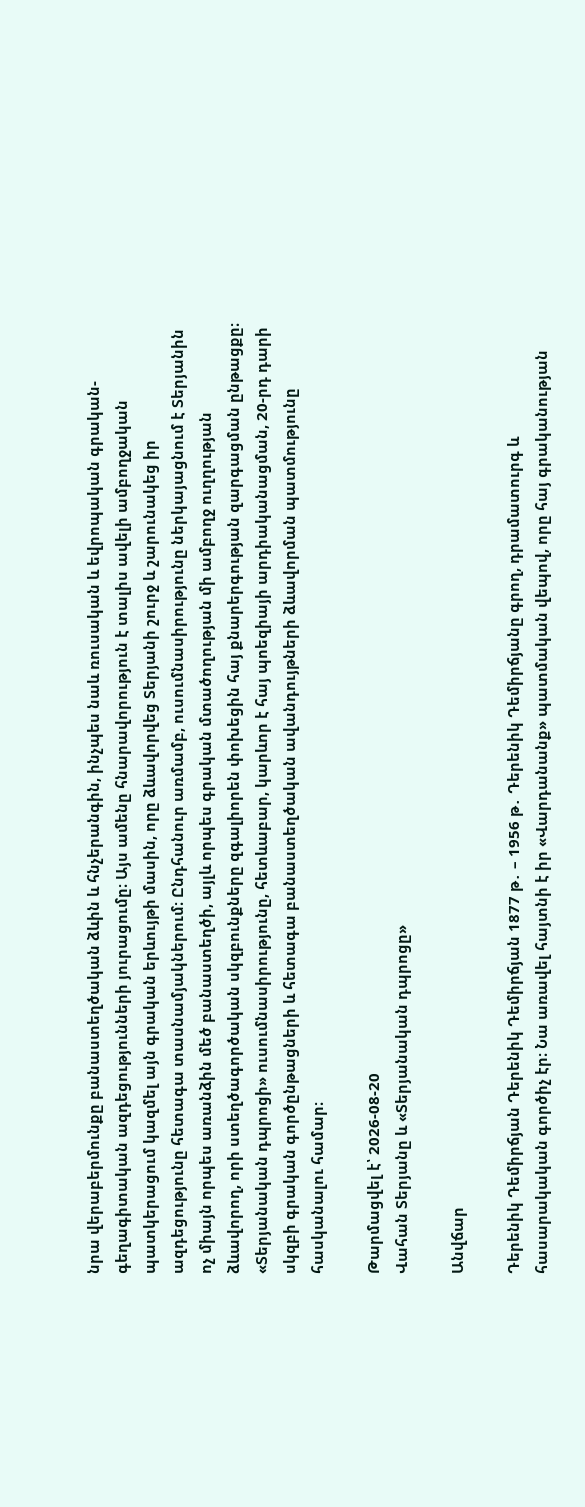նրա վերաբերմունքը բանաստեղծական ձևին և հնչերանգին, ինչպես նաև ռուսական և եվրոպական գրական-գեղագիտական ազդեցությունների յուրացումը։ Այս ամենը հնարավորություն է տալիս ավելի ամբողջական պատկերացում կազմել այն գրական երևույթի մասին, որը ձևավորվեց Տերյանի շուրջ և շարունակեց իր ազդեցությունը հետագա տասնամյակներում։ Ընդհանուր առմամբ, ուսումնասիրությունը ներկայացնում է Տերյանին ոչ միայն որպես առանձին մեծ բանաստեղծի, այլև որպես գրական մտածողության մի ամբողջ ուղղության ձևավորող, որի ստեղծագործական սկզբունքները զգալիորեն փոխեցին հայ քնարերգության զարգացման ընթացքը։ «Տերյանական դպրոցի» ուսումնասիրությունը, հետևաբար, կարևոր է հայ պոեզիայի արդիականացման, 20-րդ դարի սկզբի գրական գործընթացների և հետագա բանաստեղծական ավանդույթների ձևավորման պատմությունը հասկանալու համար։

Թարմացվել է՝ 2026-08-20
Վահան Տերյանը և «Տերյանական դպրոցը»

Անվճար

Դերենիկ Դեմիրճյան Դերենիկ Դեմիրճյան 1877 թ․ – 1956 թ․ Դերենիկ Դեմիրճյանը գրող, դրամատուրգ և հասարակական գործիչ էր։ Նա առավել հայտնի է իր «Վարդանանք» պատմական վեպով, որը հայ գրականության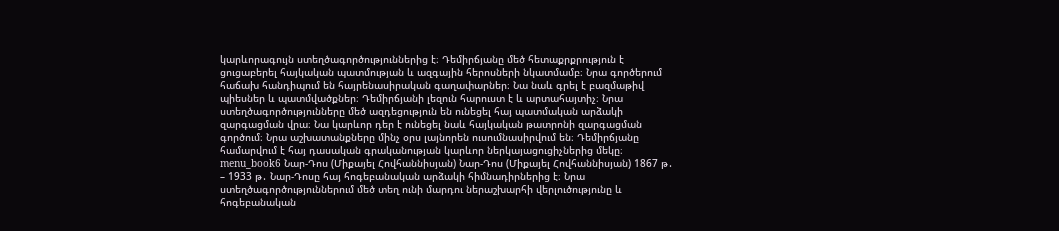կարևորագույն ստեղծագործություններից է։ Դեմիրճյանը մեծ հետաքրքրություն է ցուցաբերել հայկական պատմության և ազգային հերոսների նկատմամբ։ Նրա գործերում հաճախ հանդիպում են հայրենասիրական գաղափարներ։ Նա նաև գրել է բազմաթիվ պիեսներ և պատմվածքներ։ Դեմիրճյանի լեզուն հարուստ է և արտահայտիչ։ Նրա ստեղծագործությունները մեծ ազդեցություն են ունեցել հայ պատմական արձակի զարգացման վրա։ Նա կարևոր դեր է ունեցել նաև հայկական թատրոնի զարգացման գործում։ Նրա աշխատանքները մինչ օրս լայնորեն ուսումնասիրվում են։ Դեմիրճյանը համարվում է հայ դասական գրականության կարևոր ներկայացուցիչներից մեկը։ menu_book6 Նար-Դոս (Միքայել Հովհաննիսյան) Նար-Դոս (Միքայել Հովհաննիսյան) 1867 թ․ – 1933 թ․ Նար-Դոսը հայ հոգեբանական արձակի հիմնադիրներից է։ Նրա ստեղծագործություններում մեծ տեղ ունի մարդու ներաշխարհի վերլուծությունը և հոգեբանական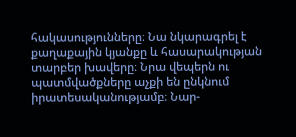հակասությունները։ Նա նկարագրել է քաղաքային կյանքը և հասարակության տարբեր խավերը։ Նրա վեպերն ու պատմվածքները աչքի են ընկնում իրատեսականությամբ։ Նար-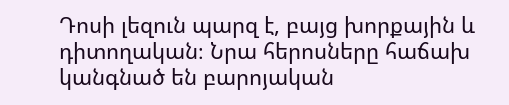Դոսի լեզուն պարզ է, բայց խորքային և դիտողական։ Նրա հերոսները հաճախ կանգնած են բարոյական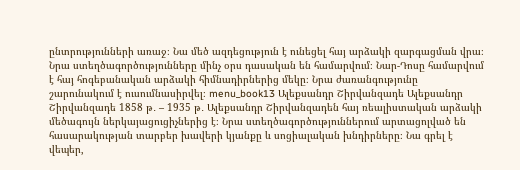ընտրությունների առաջ։ Նա մեծ ազդեցություն է ունեցել հայ արձակի զարգացման վրա։ Նրա ստեղծագործությունները մինչ օրս դասական են համարվում։ Նար-Դոսը համարվում է հայ հոգեբանական արձակի հիմնադիրներից մեկը։ Նրա ժառանգությունը շարունակում է ուսումնասիրվել։ menu_book13 Ալեքսանդր Շիրվանզադե Ալեքսանդր Շիրվանզադե 1858 թ․ – 1935 թ․ Ալեքսանդր Շիրվանզադեն հայ ռեալիստական արձակի մեծագույն ներկայացուցիչներից է։ Նրա ստեղծագործություններում արտացոլված են հասարակության տարբեր խավերի կյանքը և սոցիալական խնդիրները։ Նա գրել է վեպեր,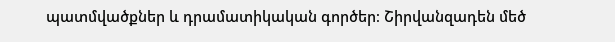պատմվածքներ և դրամատիկական գործեր։ Շիրվանզադեն մեծ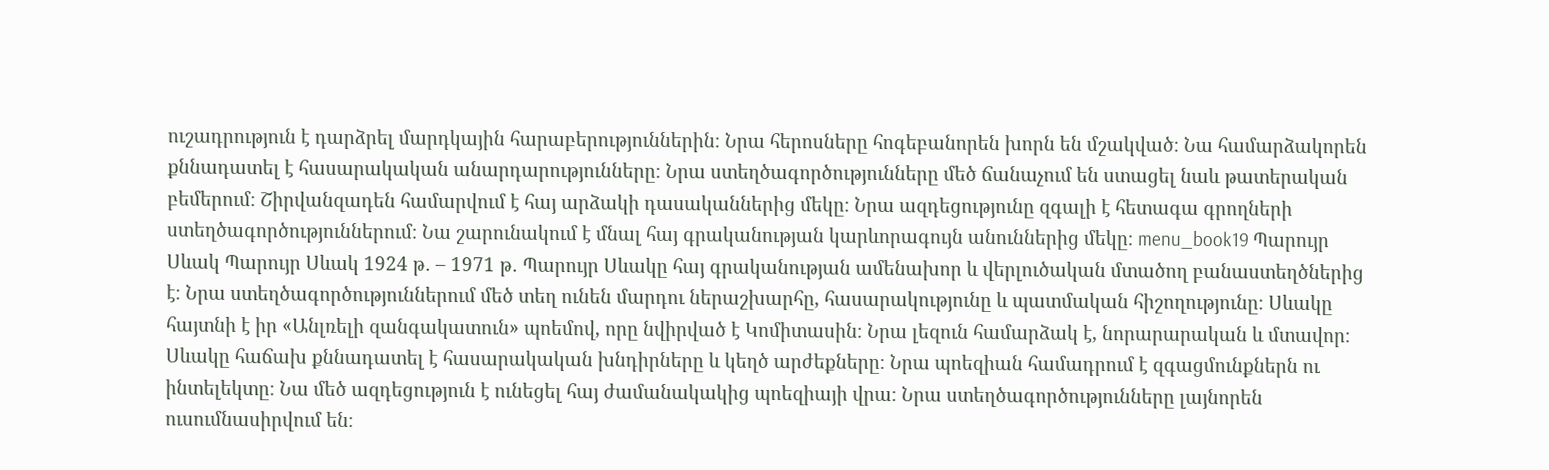ուշադրություն է դարձրել մարդկային հարաբերություններին։ Նրա հերոսները հոգեբանորեն խորն են մշակված։ Նա համարձակորեն քննադատել է հասարակական անարդարությունները։ Նրա ստեղծագործությունները մեծ ճանաչում են ստացել նաև թատերական բեմերում։ Շիրվանզադեն համարվում է հայ արձակի դասականներից մեկը։ Նրա ազդեցությունը զգալի է հետագա գրողների ստեղծագործություններում։ Նա շարունակում է մնալ հայ գրականության կարևորագույն անուններից մեկը։ menu_book19 Պարույր Սևակ Պարույր Սևակ 1924 թ․ – 1971 թ․ Պարույր Սևակը հայ գրականության ամենախոր և վերլուծական մտածող բանաստեղծներից է։ Նրա ստեղծագործություններում մեծ տեղ ունեն մարդու ներաշխարհը, հասարակությունը և պատմական հիշողությունը։ Սևակը հայտնի է իր «Անլռելի զանգակատուն» պոեմով, որը նվիրված է Կոմիտասին։ Նրա լեզուն համարձակ է, նորարարական և մտավոր։ Սևակը հաճախ քննադատել է հասարակական խնդիրները և կեղծ արժեքները։ Նրա պոեզիան համադրում է զգացմունքներն ու ինտելեկտը։ Նա մեծ ազդեցություն է ունեցել հայ ժամանակակից պոեզիայի վրա։ Նրա ստեղծագործությունները լայնորեն ուսումնասիրվում են։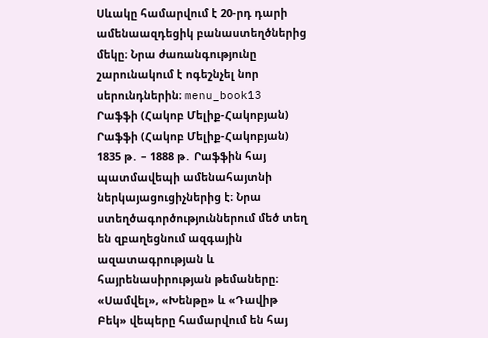Սևակը համարվում է 20-րդ դարի ամենաազդեցիկ բանաստեղծներից մեկը։ Նրա ժառանգությունը շարունակում է ոգեշնչել նոր սերունդներին։ menu_book13 Րաֆֆի (Հակոբ Մելիք-Հակոբյան) Րաֆֆի (Հակոբ Մելիք-Հակոբյան) 1835 թ․ – 1888 թ․ Րաֆֆին հայ պատմավեպի ամենահայտնի ներկայացուցիչներից է։ Նրա ստեղծագործություններում մեծ տեղ են զբաղեցնում ազգային ազատագրության և հայրենասիրության թեմաները։ «Սամվել», «Խենթը» և «Դավիթ Բեկ» վեպերը համարվում են հայ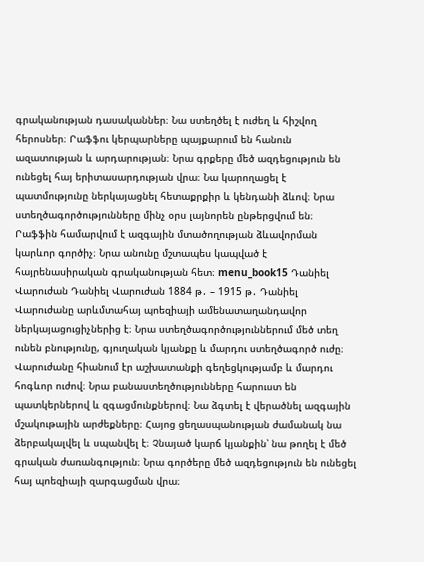գրականության դասականներ։ Նա ստեղծել է ուժեղ և հիշվող հերոսներ։ Րաֆֆու կերպարները պայքարում են հանուն ազատության և արդարության։ Նրա գրքերը մեծ ազդեցություն են ունեցել հայ երիտասարդության վրա։ Նա կարողացել է պատմությունը ներկայացնել հետաքրքիր և կենդանի ձևով։ Նրա ստեղծագործությունները մինչ օրս լայնորեն ընթերցվում են։ Րաֆֆին համարվում է ազգային մտածողության ձևավորման կարևոր գործիչ։ Նրա անունը մշտապես կապված է հայրենասիրական գրականության հետ։ menu_book15 Դանիել Վարուժան Դանիել Վարուժան 1884 թ․ – 1915 թ․ Դանիել Վարուժանը արևմտահայ պոեզիայի ամենատաղանդավոր ներկայացուցիչներից է։ Նրա ստեղծագործություններում մեծ տեղ ունեն բնությունը, գյուղական կյանքը և մարդու ստեղծագործ ուժը։ Վարուժանը հիանում էր աշխատանքի գեղեցկությամբ և մարդու հոգևոր ուժով։ Նրա բանաստեղծությունները հարուստ են պատկերներով և զգացմունքներով։ Նա ձգտել է վերածնել ազգային մշակութային արժեքները։ Հայոց ցեղասպանության ժամանակ նա ձերբակալվել և սպանվել է։ Չնայած կարճ կյանքին՝ նա թողել է մեծ գրական ժառանգություն։ Նրա գործերը մեծ ազդեցություն են ունեցել հայ պոեզիայի զարգացման վրա։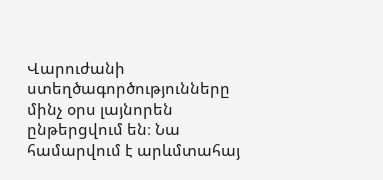Վարուժանի ստեղծագործությունները մինչ օրս լայնորեն ընթերցվում են։ Նա համարվում է արևմտահայ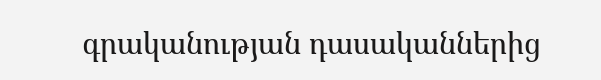գրականության դասականներից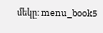մեկը։ menu_book5